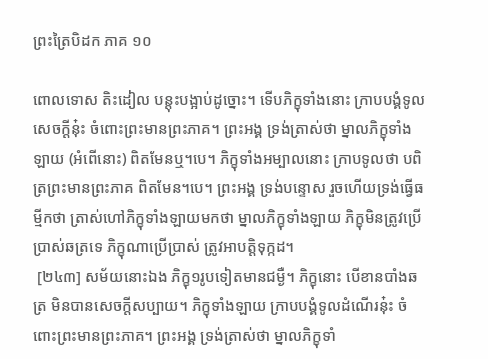ព្រះត្រៃបិដក ភាគ ១០

ពោលទោស តិះដៀល បន្តុះបង្អាប់ដូច្នោះ។ ទើបភិក្ខុទាំងនោះ ក្រាបបង្គំទូលសេចក្តីនុ៎ះ ចំពោះព្រះមានព្រះភាគ។ ព្រះអង្គ ទ្រង់ត្រាស់ថា ម្នាលភិក្ខុទាំងឡាយ (អំពើនោះ) ពិតមែនឬ។បេ។ ភិក្ខុទាំងអម្បាលនោះ ក្រាបទូលថា បពិត្រព្រះមានព្រះភាគ ពិតមែន។បេ។ ព្រះអង្គ ទ្រង់បន្ទោស រួចហើយទ្រង់ធ្វើធម្មីកថា ត្រាស់ហៅភិក្ខុទាំងឡាយមកថា ម្នាលភិក្ខុទាំងឡាយ ភិក្ខុមិនត្រូវប្រើប្រាស់ឆត្រទេ ភិក្ខុណាប្រើប្រាស់ ត្រូវអាបត្តិទុក្កដ។
 [២៤៣] សម័យនោះឯង ភិក្ខុ១រូបទៀតមានជម្ងឺ។ ភិក្ខុនោះ បើខានបាំងឆត្រ មិនបានសេចក្តីសប្បាយ។ ភិក្ខុទាំងឡាយ ក្រាបបង្គំទូលដំណើរនុ៎ះ ចំពោះព្រះមានព្រះភាគ។ ព្រះអង្គ ទ្រង់ត្រាស់ថា ម្នាលភិក្ខុទាំ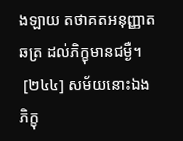ងឡាយ តថាគតអនុញ្ញាតឆត្រ ដល់ភិក្ខុមានជម្ងឺ។
 [២៤៤] សម័យនោះឯង ភិក្ខុ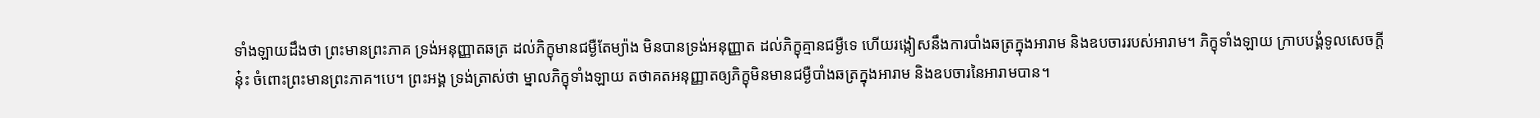ទាំងឡាយដឹងថា ព្រះមានព្រះភាគ ទ្រង់អនុញ្ញាតឆត្រ ដល់ភិក្ខុមានជម្ងឺតែម្យ៉ាង មិនបានទ្រង់អនុញ្ញាត ដល់ភិក្ខុគ្មានជម្ងឺទេ ហើយរង្កៀសនឹងការបាំងឆត្រក្នុងអារាម និងឧបចាររបស់អារាម។ ភិក្ខុទាំងឡាយ ក្រាបបង្គំទូលសេចក្តីនុ៎ះ ចំពោះព្រះមានព្រះភាគ។បេ។ ព្រះអង្គ ទ្រង់ត្រាស់ថា ម្នាលភិក្ខុទាំងឡាយ តថាគតអនុញ្ញាតឲ្យភិក្ខុមិនមានជម្ងឺបាំងឆត្រក្នុងអារាម និងឧបចារនៃអារាមបាន។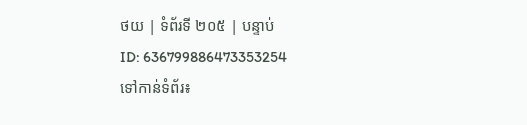ថយ | ទំព័រទី ២០៥ | បន្ទាប់
ID: 636799886473353254
ទៅកាន់ទំព័រ៖